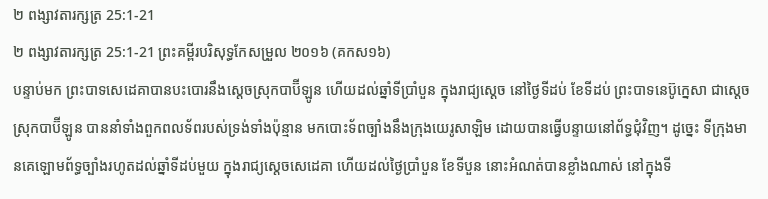២ ពង្សាវតារក្សត្រ 25:1-21
២ ពង្សាវតារក្សត្រ 25:1-21 ព្រះគម្ពីរបរិសុទ្ធកែសម្រួល ២០១៦ (គកស១៦)
បន្ទាប់មក ព្រះបាទសេដេគាបានបះបោរនឹងស្តេចស្រុកបាប៊ីឡូន ហើយដល់ឆ្នាំទីប្រាំបួន ក្នុងរាជ្យស្ដេច នៅថ្ងៃទីដប់ ខែទីដប់ ព្រះបាទនេប៊ូក្នេសា ជាស្តេចស្រុកបាប៊ីឡូន បាននាំទាំងពួកពលទ័ពរបស់ទ្រង់ទាំងប៉ុន្មាន មកបោះទ័ពច្បាំងនឹងក្រុងយេរូសាឡិម ដោយបានធ្វើបន្ទាយនៅព័ទ្ធជុំវិញ។ ដូច្នេះ ទីក្រុងមានគេឡោមព័ទ្ធច្បាំងរហូតដល់ឆ្នាំទីដប់មួយ ក្នុងរាជ្យស្តេចសេដេគា ហើយដល់ថ្ងៃប្រាំបួន ខែទីបួន នោះអំណត់បានខ្លាំងណាស់ នៅក្នុងទី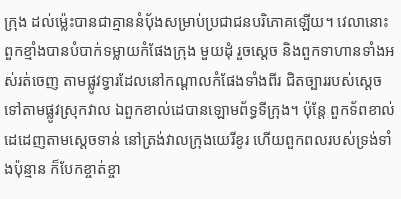ក្រុង ដល់ម៉្លេះបានជាគ្មាននំបុ័ងសម្រាប់ប្រជាជនបរិភោគឡើយ។ វេលានោះ ពួកខ្មាំងបានបំបាក់ទម្លាយកំផែងក្រុង មួយដុំ រួចស្ដេច និងពួកទាហានទាំងអស់រត់ចេញ តាមផ្លូវទ្វារដែលនៅកណ្ដាលកំផែងទាំងពីរ ជិតច្បាររបស់ស្តេច ទៅតាមផ្លូវស្រុកវាល ឯពួកខាល់ដេបានឡោមព័ទ្ធទីក្រុង។ ប៉ុន្តែ ពួកទ័ពខាល់ដេដេញតាមស្តេចទាន់ នៅត្រង់វាលក្រុងយេរីខូរ ហើយពួកពលរបស់ទ្រង់ទាំងប៉ុន្មាន ក៏បែកខ្ចាត់ខ្ចា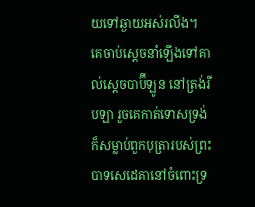យទៅឆ្ងាយអស់រលីង។ គេចាប់ស្តេចនាំឡើងទៅគាល់ស្តេចបាប៊ីឡូន នៅត្រង់រីបឡា រួចគេកាត់ទោសទ្រង់ ក៏សម្លាប់ពួកបុត្រារបស់ព្រះបាទសេដេគានៅចំពោះទ្រ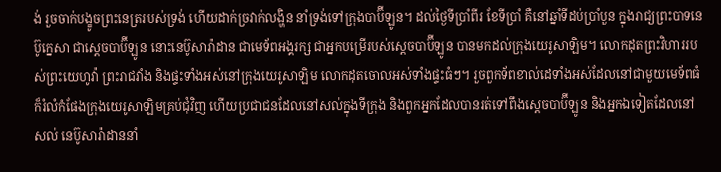ង់ រួចចាក់បង្ខូចព្រះនេត្ររបស់ទ្រង់ ហើយដាក់ច្រវាក់លង្ហិន នាំទ្រង់ទៅក្រុងបាប៊ីឡូន។ ដល់ថ្ងៃទីប្រាំពីរ ខែទីប្រាំ គឺនៅឆ្នាំទីដប់ប្រាំបួន ក្នុងរាជ្យព្រះបាទនេប៊ូក្នេសា ជាស្តេចបាប៊ីឡូន នោះនេប៊ូសារ៉ាដាន ជាមេទ័ពអង្គរក្ស ជាអ្នកបម្រើរបស់ស្តេចបាប៊ីឡូន បានមកដល់ក្រុងយេរូសាឡិម។ លោកដុតព្រះវិហាររបស់ព្រះយេហូវ៉ា ព្រះរាជវាំង និងផ្ទះទាំងអស់នៅក្រុងយេរូសាឡិម លោកដុតចោលអស់ទាំងផ្ទះធំៗ។ រួចពួកទ័ពខាល់ដេទាំងអស់ដែលនៅជាមួយមេទ័ពធំ ក៏រំលំកំផែងក្រុងយេរូសាឡិមគ្រប់ជុំវិញ ហើយប្រជាជនដែលនៅសល់ក្នុងទីក្រុង និងពួកអ្នកដែលបានរត់ទៅពឹងស្តេចបាប៊ីឡូន និងអ្នកឯទៀតដែលនៅសល់ នេប៊ូសារ៉ាដាននាំ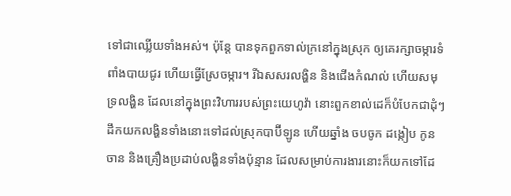ទៅជាឈ្លើយទាំងអស់។ ប៉ុន្តែ បានទុកពួកទាល់ក្រនៅក្នុងស្រុក ឲ្យគេរក្សាចម្ការទំពាំងបាយជូរ ហើយធ្វើស្រែចម្ការ។ រីឯសសរលង្ហិន និងជើងកំណល់ ហើយសមុទ្រលង្ហិន ដែលនៅក្នុងព្រះវិហាររបស់ព្រះយេហូវ៉ា នោះពួកខាល់ដេក៏បំបែកជាដុំៗ ដឹកយកលង្ហិនទាំងនោះទៅដល់ស្រុកបាប៊ីឡូន ហើយឆ្នាំង ចបចូក ដង្កៀប កូនចាន និងគ្រឿងប្រដាប់លង្ហិនទាំងប៉ុន្មាន ដែលសម្រាប់ការងារនោះក៏យកទៅដែ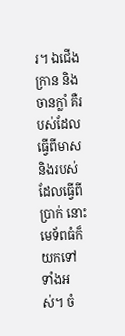រ។ ឯជើងក្រាន និងចានក្លាំ គឺរបស់ដែលធ្វើពីមាស និងរបស់ដែលធ្វើពីប្រាក់ នោះមេទ័ពធំក៏យកទៅទាំងអស់។ ចំ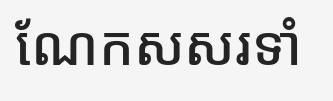ណែកសសរទាំ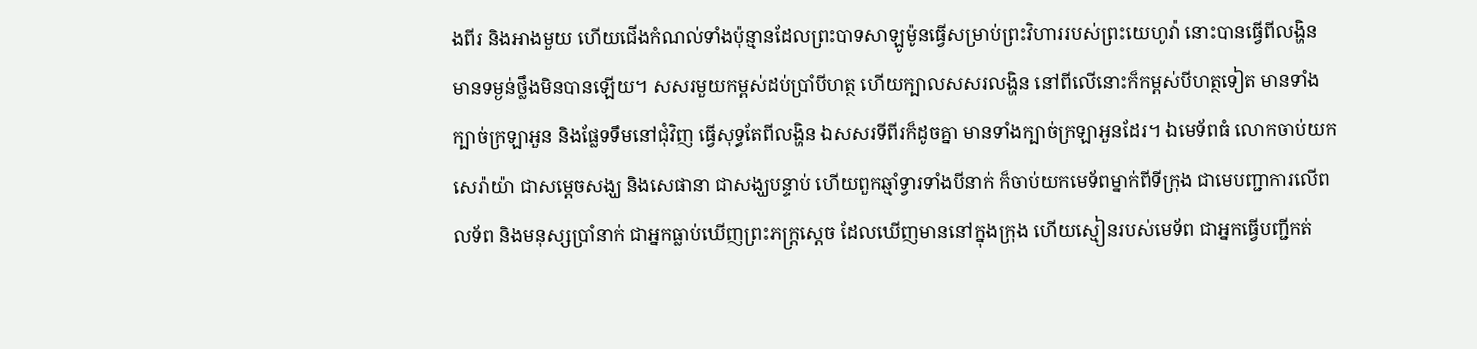ងពីរ និងអាងមួយ ហើយជើងកំណល់ទាំងប៉ុន្មានដែលព្រះបាទសាឡូម៉ូនធ្វើសម្រាប់ព្រះវិហាររបស់ព្រះយេហូវ៉ា នោះបានធ្វើពីលង្ហិន មានទម្ងន់ថ្លឹងមិនបានឡើយ។ សសរមួយកម្ពស់ដប់ប្រាំបីហត្ថ ហើយក្បាលសសរលង្ហិន នៅពីលើនោះក៏កម្ពស់បីហត្ថទៀត មានទាំងក្បាច់ក្រឡាអួន និងផ្លែទទឹមនៅជុំវិញ ធ្វើសុទ្ធតែពីលង្ហិន ឯសសរទីពីរក៏ដូចគ្នា មានទាំងក្បាច់ក្រឡាអួនដែរ។ ឯមេទ័ពធំ លោកចាប់យកសេរ៉ាយ៉ា ជាសម្ដេចសង្ឃ និងសេផានា ជាសង្ឃបន្ទាប់ ហើយពួកឆ្មាំទ្វារទាំងបីនាក់ ក៏ចាប់យកមេទ័ពម្នាក់ពីទីក្រុង ជាមេបញ្ជាការលើពលទ័ព និងមនុស្សប្រាំនាក់ ជាអ្នកធ្លាប់ឃើញព្រះភក្ត្រស្តេច ដែលឃើញមាននៅក្នុងក្រុង ហើយស្មៀនរបស់មេទ័ព ជាអ្នកធ្វើបញ្ជីកត់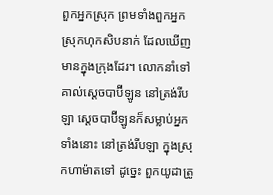ពួកអ្នកស្រុក ព្រមទាំងពួកអ្នកស្រុកហុកសិបនាក់ ដែលឃើញមានក្នុងក្រុងដែរ។ លោកនាំទៅគាល់ស្តេចបាប៊ីឡូន នៅត្រង់រីបឡា ស្តេចបាប៊ីឡូនក៏សម្លាប់អ្នកទាំងនោះ នៅត្រង់រីបឡា ក្នុងស្រុកហាម៉ាតទៅ ដូច្នេះ ពួកយូដាត្រូ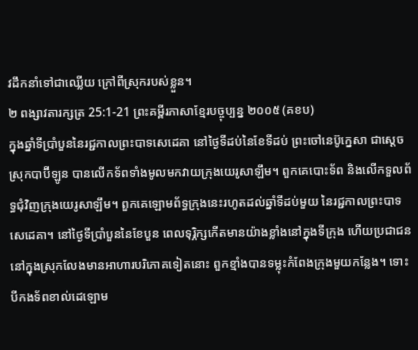វដឹកនាំទៅជាឈ្លើយ ក្រៅពីស្រុករបស់ខ្លួន។
២ ពង្សាវតារក្សត្រ 25:1-21 ព្រះគម្ពីរភាសាខ្មែរបច្ចុប្បន្ន ២០០៥ (គខប)
ក្នុងឆ្នាំទីប្រាំបួននៃរជ្ជកាលព្រះបាទសេដេគា នៅថ្ងៃទីដប់នៃខែទីដប់ ព្រះចៅនេប៊ូក្នេសា ជាស្ដេចស្រុកបាប៊ីឡូន បានលើកទ័ពទាំងមូលមកវាយក្រុងយេរូសាឡឹម។ ពួកគេបោះទ័ព និងលើកទួលព័ទ្ធជុំវិញក្រុងយេរូសាឡឹម។ ពួកគេឡោមព័ទ្ធក្រុងនេះរហូតដល់ឆ្នាំទីដប់មួយ នៃរជ្ជកាលព្រះបាទសេដេគា។ នៅថ្ងៃទីប្រាំបួននៃខែបួន ពេលទុរ្ភិក្សកើតមានយ៉ាងខ្លាំងនៅក្នុងទីក្រុង ហើយប្រជាជននៅក្នុងស្រុកលែងមានអាហារបរិភោគទៀតនោះ ពួកខ្មាំងបានទម្លុះកំពែងក្រុងមួយកន្លែង។ ទោះបីកងទ័ពខាល់ដេឡោម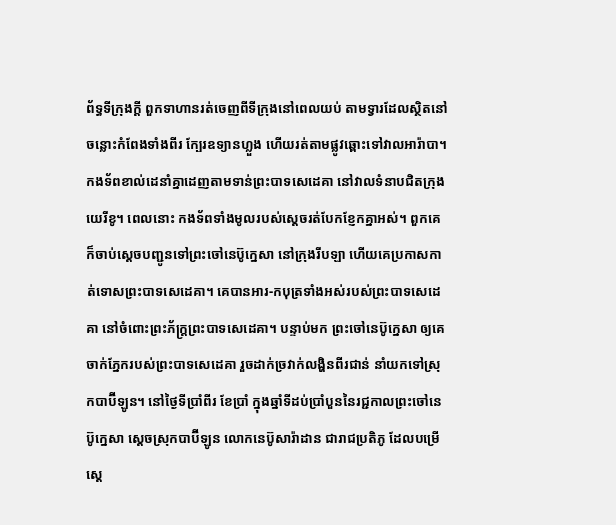ព័ទ្ធទីក្រុងក្ដី ពួកទាហានរត់ចេញពីទីក្រុងនៅពេលយប់ តាមទ្វារដែលស្ថិតនៅចន្លោះកំពែងទាំងពីរ ក្បែរឧទ្យានហ្លួង ហើយរត់តាមផ្លូវឆ្ពោះទៅវាលអារ៉ាបា។ កងទ័ពខាល់ដេនាំគ្នាដេញតាមទាន់ព្រះបាទសេដេគា នៅវាលទំនាបជិតក្រុងយេរីខូ។ ពេលនោះ កងទ័ពទាំងមូលរបស់ស្ដេចរត់បែកខ្ញែកគ្នាអស់។ ពួកគេក៏ចាប់ស្ដេចបញ្ជូនទៅព្រះចៅនេប៊ូក្នេសា នៅក្រុងរីបឡា ហើយគេប្រកាសកាត់ទោសព្រះបាទសេដេគា។ គេបានអារ-កបុត្រទាំងអស់របស់ព្រះបាទសេដេគា នៅចំពោះព្រះភ័ក្ត្រព្រះបាទសេដេគា។ បន្ទាប់មក ព្រះចៅនេប៊ូក្នេសា ឲ្យគេចាក់ភ្នែករបស់ព្រះបាទសេដេគា រួចដាក់ច្រវាក់លង្ហិនពីរជាន់ នាំយកទៅស្រុកបាប៊ីឡូន។ នៅថ្ងៃទីប្រាំពីរ ខែប្រាំ ក្នុងឆ្នាំទីដប់ប្រាំបួននៃរជ្ជកាលព្រះចៅនេប៊ូក្នេសា ស្ដេចស្រុកបាប៊ីឡូន លោកនេប៊ូសារ៉ាដាន ជារាជប្រតិភូ ដែលបម្រើស្ដេ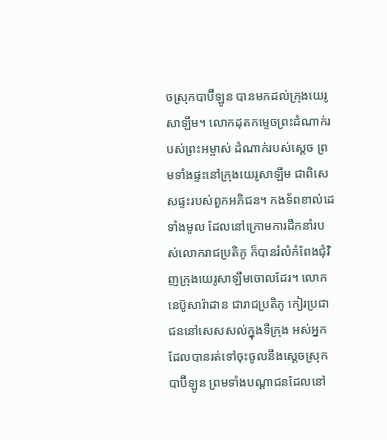ចស្រុកបាប៊ីឡូន បានមកដល់ក្រុងយេរូសាឡឹម។ លោកដុតកម្ទេចព្រះដំណាក់របស់ព្រះអម្ចាស់ ដំណាក់របស់ស្ដេច ព្រមទាំងផ្ទះនៅក្រុងយេរូសាឡឹម ជាពិសេសផ្ទះរបស់ពួកអភិជន។ កងទ័ពខាល់ដេទាំងមូល ដែលនៅក្រោមការដឹកនាំរបស់លោករាជប្រតិភូ ក៏បានរំលំកំពែងជុំវិញក្រុងយេរូសាឡឹមចោលដែរ។ លោកនេប៊ូសារ៉ាដាន ជារាជប្រតិភូ កៀរប្រជាជននៅសេសសល់ក្នុងទីក្រុង អស់អ្នកដែលបានរត់ទៅចុះចូលនឹងស្ដេចស្រុកបាប៊ីឡូន ព្រមទាំងបណ្ដាជនដែលនៅ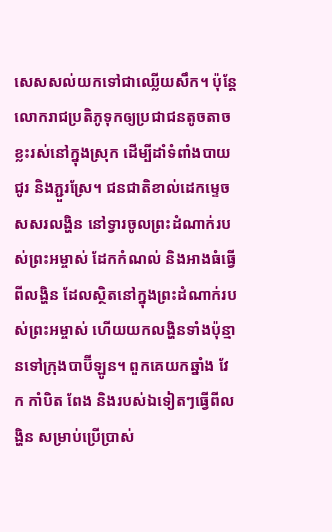សេសសល់យកទៅជាឈ្លើយសឹក។ ប៉ុន្តែ លោករាជប្រតិភូទុកឲ្យប្រជាជនតូចតាចខ្លះរស់នៅក្នុងស្រុក ដើម្បីដាំទំពាំងបាយជូរ និងភ្ជួរស្រែ។ ជនជាតិខាល់ដេកម្ទេចសសរលង្ហិន នៅទ្វារចូលព្រះដំណាក់របស់ព្រះអម្ចាស់ ដែកកំណល់ និងអាងធំធ្វើពីលង្ហិន ដែលស្ថិតនៅក្នុងព្រះដំណាក់របស់ព្រះអម្ចាស់ ហើយយកលង្ហិនទាំងប៉ុន្មានទៅក្រុងបាប៊ីឡូន។ ពួកគេយកឆ្នាំង វែក កាំបិត ពែង និងរបស់ឯទៀតៗធ្វើពីលង្ហិន សម្រាប់ប្រើប្រាស់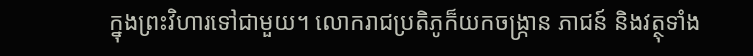ក្នុងព្រះវិហារទៅជាមួយ។ លោករាជប្រតិភូក៏យកចង្ក្រាន ភាជន៍ និងវត្ថុទាំង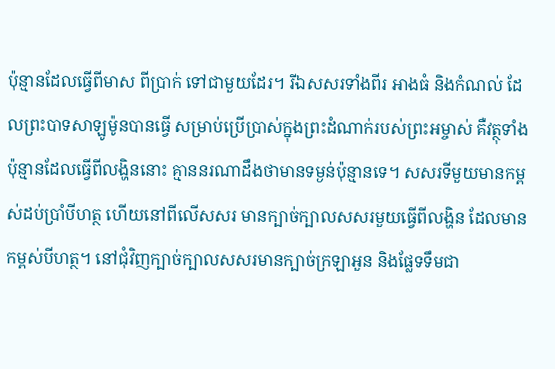ប៉ុន្មានដែលធ្វើពីមាស ពីប្រាក់ ទៅជាមួយដែរ។ រីឯសសរទាំងពីរ អាងធំ និងកំណល់ ដែលព្រះបាទសាឡូម៉ូនបានធ្វើ សម្រាប់ប្រើប្រាស់ក្នុងព្រះដំណាក់របស់ព្រះអម្ចាស់ គឺវត្ថុទាំងប៉ុន្មានដែលធ្វើពីលង្ហិននោះ គ្មាននរណាដឹងថាមានទម្ងន់ប៉ុន្មានទេ។ សសរទីមួយមានកម្ពស់ដប់ប្រាំបីហត្ថ ហើយនៅពីលើសសរ មានក្បាច់ក្បាលសសរមួយធ្វើពីលង្ហិន ដែលមានកម្ពស់បីហត្ថ។ នៅជុំវិញក្បាច់ក្បាលសសរមានក្បាច់ក្រឡាអួន និងផ្លែទទឹមជា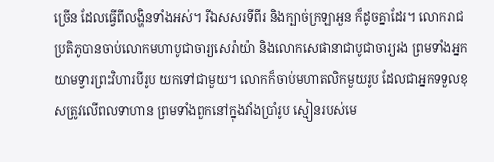ច្រើន ដែលធ្វើពីលង្ហិនទាំងអស់។ រីឯសសរទីពីរ និងក្បាច់ក្រឡាអួន ក៏ដូចគ្នាដែរ។ លោករាជប្រតិភូបានចាប់លោកមហាបូជាចារ្យសេរ៉ាយ៉ា និងលោកសេផានាជាបូជាចារ្យរង ព្រមទាំងអ្នកយាមទ្វារព្រះវិហារបីរូប យកទៅជាមួយ។ លោកក៏ចាប់មហាតលិកមួយរូប ដែលជាអ្នកទទួលខុសត្រូវលើពលទាហាន ព្រមទាំងពួកនៅក្នុងវាំងប្រាំរូប ស្មៀនរបស់មេ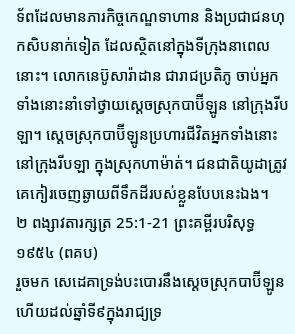ទ័ពដែលមានភារកិច្ចកេណ្ឌទាហាន និងប្រជាជនហុកសិបនាក់ទៀត ដែលស្ថិតនៅក្នុងទីក្រុងនាពេលនោះ។ លោកនេប៊ូសារ៉ាដាន ជារាជប្រតិភូ ចាប់អ្នកទាំងនោះនាំទៅថ្វាយស្ដេចស្រុកបាប៊ីឡូន នៅក្រុងរីបឡា។ ស្ដេចស្រុកបាប៊ីឡូនប្រហារជីវិតអ្នកទាំងនោះ នៅក្រុងរីបឡា ក្នុងស្រុកហាម៉ាត់។ ជនជាតិយូដាត្រូវគេកៀរចេញឆ្ងាយពីទឹកដីរបស់ខ្លួនបែបនេះឯង។
២ ពង្សាវតារក្សត្រ 25:1-21 ព្រះគម្ពីរបរិសុទ្ធ ១៩៥៤ (ពគប)
រួចមក សេដេគាទ្រង់បះបោរនឹងស្តេចស្រុកបាប៊ីឡូន ហើយដល់ឆ្នាំទី៩ក្នុងរាជ្យទ្រ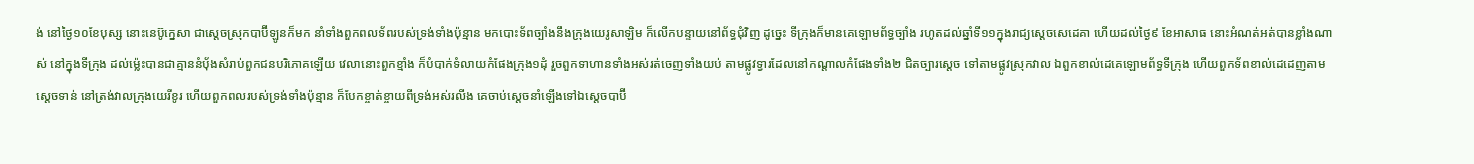ង់ នៅថ្ងៃ១០ខែបុស្ស នោះនេប៊ូក្នេសា ជាស្តេចស្រុកបាប៊ីឡូនក៏មក នាំទាំងពួកពលទ័ពរបស់ទ្រង់ទាំងប៉ុន្មាន មកបោះទ័ពច្បាំងនឹងក្រុងយេរូសាឡិម ក៏លើកបន្ទាយនៅព័ទ្ធជុំវិញ ដូច្នេះ ទីក្រុងក៏មានគេឡោមព័ទ្ធច្បាំង រហូតដល់ឆ្នាំទី១១ក្នុងរាជ្យស្តេចសេដេគា ហើយដល់ថ្ងៃ៩ ខែអាសាធ នោះអំណត់អត់បានខ្លាំងណាស់ នៅក្នុងទីក្រុង ដល់ម៉្លេះបានជាគ្មាននំបុ័ងសំរាប់ពួកជនបរិភោគឡើយ វេលានោះពួកខ្មាំង ក៏បំបាក់ទំលាយកំផែងក្រុង១ដុំ រួចពួកទាហានទាំងអស់រត់ចេញទាំងយប់ តាមផ្លូវទ្វារដែលនៅកណ្តាលកំផែងទាំង២ ជិតច្បារស្តេច ទៅតាមផ្លូវស្រុកវាល ឯពួកខាល់ដេគេឡោមព័ទ្ធទីក្រុង ហើយពួកទ័ពខាល់ដេដេញតាមស្តេចទាន់ នៅត្រង់វាលក្រុងយេរីខូរ ហើយពួកពលរបស់ទ្រង់ទាំងប៉ុន្មាន ក៏បែកខ្ចាត់ខ្ចាយពីទ្រង់អស់រលីង គេចាប់ស្តេចនាំឡើងទៅឯស្តេចបាប៊ី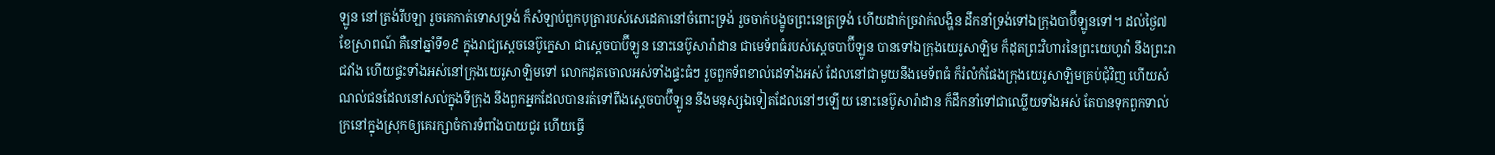ឡូន នៅត្រង់រីបឡា រួចគេកាត់ទោសទ្រង់ ក៏សំឡាប់ពួកបុត្រារបស់សេដេគានៅចំពោះទ្រង់ រួចចាក់បង្ខូចព្រះនេត្រទ្រង់ ហើយដាក់ច្រវាក់លង្ហិន ដឹកនាំទ្រង់ទៅឯក្រុងបាប៊ីឡូនទៅ។ ដល់ថ្ងៃ៧ ខែស្រាពណ៍ គឺនៅឆ្នាំទី១៩ ក្នុងរាជ្យស្តេចនេប៊ូក្នេសា ជាស្តេចបាប៊ីឡូន នោះនេប៊ូសារ៉ាដាន ជាមេទ័ពធំរបស់ស្តេចបាប៊ីឡូន បានទៅឯក្រុងយេរូសាឡិម ក៏ដុតព្រះវិហារនៃព្រះយេហូវ៉ា នឹងព្រះរាជវាំង ហើយផ្ទះទាំងអស់នៅក្រុងយេរូសាឡិមទៅ លោកដុតចោលអស់ទាំងផ្ទះធំៗ រួចពួកទ័ពខាល់ដេទាំងអស់ ដែលនៅជាមួយនឹងមេទ័ពធំ ក៏រំលំកំផែងក្រុងយេរូសាឡិមគ្រប់ជុំវិញ ហើយសំណល់ជនដែលនៅសល់ក្នុងទីក្រុង នឹងពួកអ្នកដែលបានរត់ទៅពឹងស្តេចបាប៊ីឡូន នឹងមនុស្សឯទៀតដែលនៅៗឡើយ នោះនេប៊ូសារ៉ាដាន ក៏ដឹកនាំទៅជាឈ្លើយទាំងអស់ តែបានទុកពួកទាល់ក្រនៅក្នុងស្រុកឲ្យគេរក្សាចំការទំពាំងបាយជូរ ហើយធ្វើ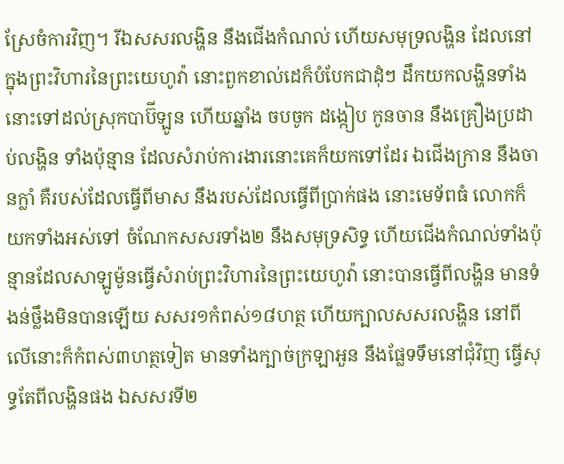ស្រែចំការវិញ។ រីឯសសរលង្ហិន នឹងជើងកំណល់ ហើយសមុទ្រលង្ហិន ដែលនៅក្នុងព្រះវិហារនៃព្រះយេហូវ៉ា នោះពួកខាល់ដេក៏បំបែកជាដុំៗ ដឹកយកលង្ហិនទាំងនោះទៅដល់ស្រុកបាប៊ីឡូន ហើយឆ្នាំង ចបចូក ដង្កៀប កូនចាន នឹងគ្រឿងប្រដាប់លង្ហិន ទាំងប៉ុន្មាន ដែលសំរាប់ការងារនោះគេក៏យកទៅដែរ ឯជើងក្រាន នឹងចានក្លាំ គឺរបស់ដែលធ្វើពីមាស នឹងរបស់ដែលធ្វើពីប្រាក់ផង នោះមេទ័ពធំ លោកក៏យកទាំងអស់ទៅ ចំណែកសសរទាំង២ នឹងសមុទ្រសិទ្ធ ហើយជើងកំណល់ទាំងប៉ុន្មានដែលសាឡូម៉ូនធ្វើសំរាប់ព្រះវិហារនៃព្រះយេហូវ៉ា នោះបានធ្វើពីលង្ហិន មានទំងន់ថ្លឹងមិនបានឡើយ សសរ១កំពស់១៨ហត្ថ ហើយក្បាលសសរលង្ហិន នៅពីលើនោះក៏កំពស់៣ហត្ថទៀត មានទាំងក្បាច់ក្រឡាអួន នឹងផ្លែទទឹមនៅជុំវិញ ធ្វើសុទ្ធតែពីលង្ហិនផង ឯសសរទី២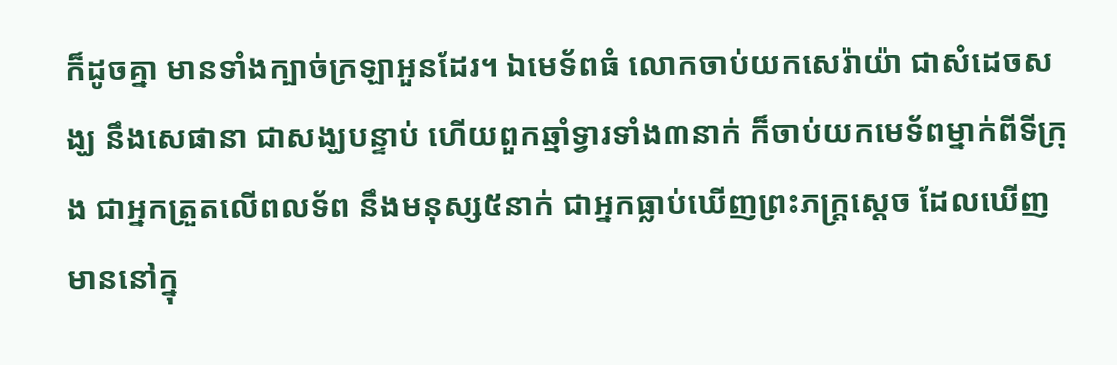ក៏ដូចគ្នា មានទាំងក្បាច់ក្រឡាអួនដែរ។ ឯមេទ័ពធំ លោកចាប់យកសេរ៉ាយ៉ា ជាសំដេចសង្ឃ នឹងសេផានា ជាសង្ឃបន្ទាប់ ហើយពួកឆ្មាំទ្វារទាំង៣នាក់ ក៏ចាប់យកមេទ័ពម្នាក់ពីទីក្រុង ជាអ្នកត្រួតលើពលទ័ព នឹងមនុស្ស៥នាក់ ជាអ្នកធ្លាប់ឃើញព្រះភក្ត្រស្តេច ដែលឃើញមាននៅក្នុ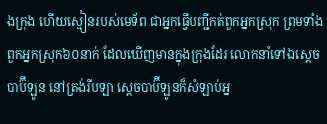ងក្រុង ហើយស្មៀនរបស់មេទ័ព ជាអ្នកធ្វើបញ្ជីកត់ពួកអ្នកស្រុក ព្រមទាំងពួកអ្នកស្រុក៦០នាក់ ដែលឃើញមានក្នុងក្រុងដែរ លោកនាំទៅឯស្តេចបាប៊ីឡូន នៅត្រង់រីបឡា ស្តេចបាប៊ីឡូនក៏សំឡាប់អ្ន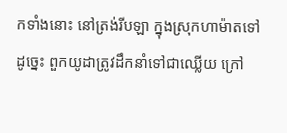កទាំងនោះ នៅត្រង់រីបឡា ក្នុងស្រុកហាម៉ាតទៅ ដូច្នេះ ពួកយូដាត្រូវដឹកនាំទៅជាឈ្លើយ ក្រៅ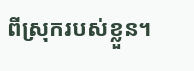ពីស្រុករបស់ខ្លួន។